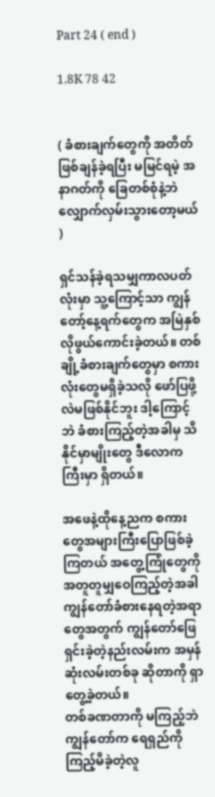Part 24 ( end )

1.8K 78 42


( ခံစားချက်တွေကို အတိတ်ဖြစ်ချန်ခဲ့ရပြီး မမြင်ရမဲ့ အနာဂတ်ကို ခြေတစ်စုံနဲ့ဘဲ လျှောက်လှမ်းသွားတော့မယ် )

ရှင်သန်ခဲ့ရသမျှကာလပတ်လုံးမှာ သူ့ကြောင့်သာ ကျွန်တော့်နေ့ရက်တွေက အမြဲနှစ်လိုဖွယ်ကောင်းခဲ့တယ်။ တစ်ချို့ခံစားချက်တွေမှာ စကားလုံးတွေမရှိခဲ့သလို ဖော်ပြဖို့လဲမဖြစ်နိုင်ဘူး ဒါ့ကြောင့်ဘဲ ခံစားကြည့်တဲ့အခါမှ သိနိုင်မှာမျိုးတွေ ဒီလောကကြီးမှာ ရှိတယ်။

အဖေနဲ့ထိုနေ့ညက စကားတွေအများကြီးပြောဖြစ်ခဲ့ကြတယ် အတွေ့ကြုံတွေကို အတူတူမျှဝေကြည့်တဲ့အခါ ကျွန်တော်ခံစားနေရတဲ့အရာတွေအတွက် ကျွန်တော်ဖြေရှင်းခဲ့တဲ့နည်းလမ်းက အမှန်ဆုံးလမ်းတစ်ခု ဆိုတာကို ရှာတွေ့ခဲ့တယ်။
တစ်ခဏတာကို မကြည့်ဘဲ ကျွန်တော်က ရေရှည်ကို ကြည့်မိခဲ့တဲ့လူ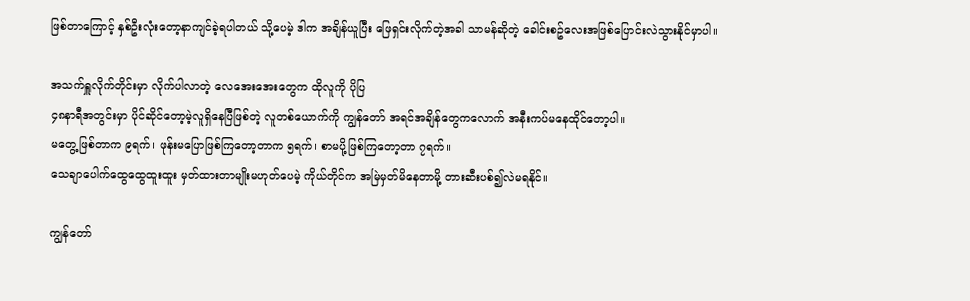ဖြစ်တာကြောင့် နှစ်ဦးလုံးတော့နာကျင်ခဲ့ရပါတယ် သို့ပေမဲ့ ဒါက အချိန်ယူပြီး ဖြေရှင်းလိုက်တဲ့အခါ သာမန်ဆိုတဲ့ ခေါင်းစဥ်လေးအဖြစ်ပြောင်းလဲသွားနိုင်မှာပါ။

အသက်ရှူလိုက်တိုင်းမှာ လိုက်ပါလာတဲ့ လေအေးအေးတွေက ထိုလူကို ပိုပြ
၄၈နာရီအတွင်းမှာ ပိုင်ဆိုင်တော့မဲ့လူရှိနေပြီဖြစ်တဲ့ လူတစ်ယောက်ကို ကျွန်တော် အရင်အချိန်တွေကလောက် အနီးကပ်မနေထိုင်တော့ပါ။
မတွေ့ဖြစ်တာက ၉ရက်၊ ဖုန်းမပြောဖြစ်ကြတော့တာက ၅ရက်၊ စာမပို့ဖြစ်ကြတော့တာ ၇ရက်။
သေချာပေါက်ထွေထွေထူးထူး မှတ်ထားတာမျိုးမဟုတ်ပေမဲ့ ကိုယ်တိုင်က အမြဲမှတ်မိနေတာမို့ တားဆီးပစ်၍လဲမရနိုင်။

ကျွန်တော်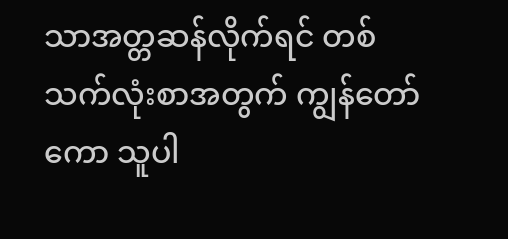သာအတ္တဆန်လိုက်ရင် တစ်သက်လုံးစာအတွက် ကျွန်တော်ကော သူပါ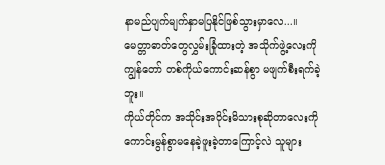နာမည်ပျက်မျက်နှာမပြနိုင်ဖြစ်သွားမှာလေ...။
မေတ္တာဓာတ်တွေလွှမ်းခြုံထားတဲ့ အသိုက်ဖွဲ့လေးကို ကျွန်တော် တစ်ကိုယ်ကောင်းဆန်စွာ မဖျက်စီးရက်ခဲ့ဘူး။
ကိုယ်တိုင်က အသိုင်းအဝိုင်းမိသားစုဆိုတာလေးကို ကောင်းမွန်စွာမနေခဲ့ဖူးခဲ့တာကြောင့်လဲ သူများ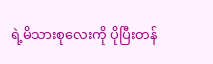ရဲ့မိသားစုလေးကို ပိုပြီးတန်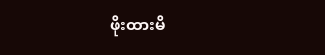ဖိုးထားမိ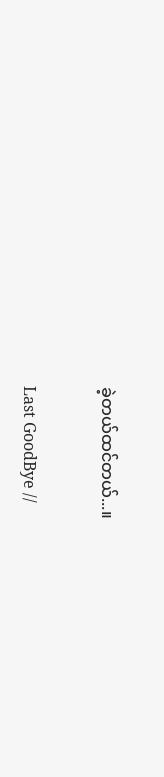ခဲ့တယ်ထင်တယ်...။

Last GoodBye //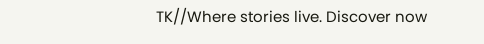TK//Where stories live. Discover now